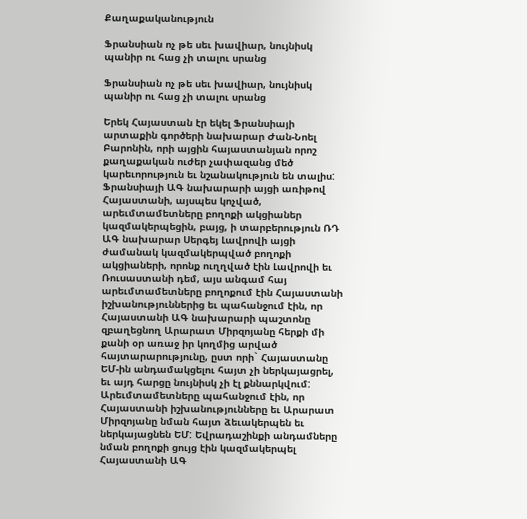Քաղաքականություն

Ֆրանսիան ոչ թե սեւ խավիար, նույնիսկ պանիր ու հաց չի տալու սրանց

Ֆրանսիան ոչ թե սեւ խավիար, նույնիսկ պանիր ու հաց չի տալու սրանց

Երեկ Հայաստան էր եկել Ֆրանսիայի արտաքին գործերի նախարար Ժան-Նոել Բարոնին, որի այցին հայաստանյան որոշ քաղաքական ուժեր չափազանց մեծ կարեւորություն եւ նշանակություն են տալիս: Ֆրանսիայի ԱԳ նախարարի այցի առիթով Հայաստանի, այսպես կոչված, արեւմտամետները բողոքի ակցիաներ կազմակերպեցին, բայց, ի տարբերություն ՌԴ ԱԳ նախարար Սերգեյ Լավրովի այցի ժամանակ կազմակերպված բողոքի ակցիաների, որոնք ուղղված էին Լավրովի եւ Ռուսաստանի դեմ, այս անգամ հայ արեւմտամետները բողոքում էին Հայաստանի իշխանություններից եւ պահանջում էին, որ Հայաստանի ԱԳ նախարարի պաշտոնը զբաղեցնող Արարատ Միրզոյանը հերքի մի քանի օր առաջ իր կողմից արված հայտարարությունը, ըստ որի` Հայաստանը ԵՄ-ին անդամակցելու հայտ չի ներկայացրել, եւ այդ հարցը նույնիսկ չի էլ քննարկվում: Արեւմտամետները պահանջում էին, որ Հայաստանի իշխանությունները եւ Արարատ Միրզոյանը նման հայտ ձեւակերպեն եւ ներկայացնեն ԵՄ: Եվրադաշինքի անդամները նման բողոքի ցույց էին կազմակերպել Հայաստանի ԱԳ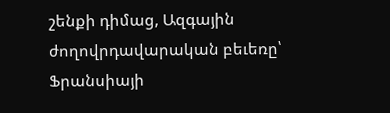շենքի դիմաց, Ազգային ժողովրդավարական բեւեռը՝ Ֆրանսիայի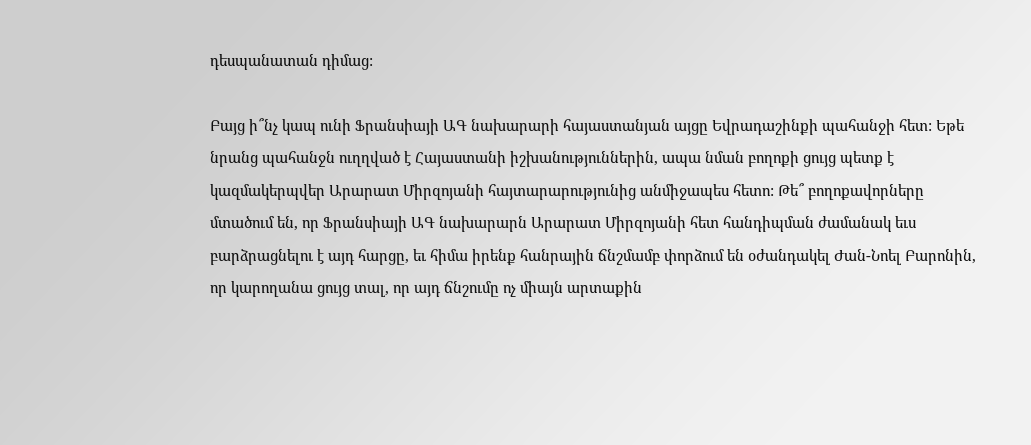դեսպանատան դիմաց:

Բայց ի՞նչ կապ ունի Ֆրանսիայի ԱԳ նախարարի հայաստանյան այցը Եվրադաշինքի պահանջի հետ: Եթե նրանց պահանջն ուղղված է Հայաստանի իշխանություններին, ապա նման բողոքի ցույց պետք է կազմակերպվեր Արարատ Միրզոյանի հայտարարությունից անմիջապես հետո: Թե՞ բողոքավորները մտածում են, որ Ֆրանսիայի ԱԳ նախարարն Արարատ Միրզոյանի հետ հանդիպման ժամանակ եւս բարձրացնելու է այդ հարցը, եւ հիմա իրենք հանրային ճնշմամբ փորձում են օժանդակել Ժան-Նոել Բարոնին, որ կարողանա ցույց տալ, որ այդ ճնշումը ոչ միայն արտաքին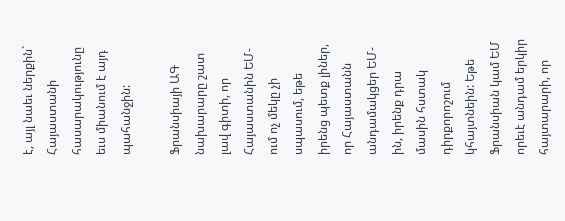է, այլ նաեւ ներքին` Հայաստանի հասարակությունը եւս միանում է այդ պահանջին:

Ֆրանսիայի ԱԳ նախարարը շատ լավ գիտի, որ Հայաստանին ԵՄ-ում ոչ մեկը չի սպասում, եթե իրենց պետք լիներ, որ Հայաստանն անդամակցեր ԵՄ-ին, իրենք դրա մասին հստակ դիրքորոշում կհայտնեին: Եթե Ֆրանսիան կամ ԵՄ որեւէ անդամ երկիր հայտարարի, որ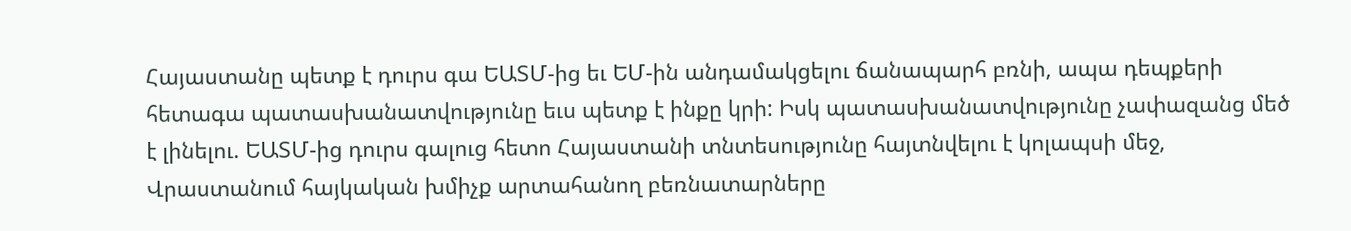Հայաստանը պետք է դուրս գա ԵԱՏՄ-ից եւ ԵՄ-ին անդամակցելու ճանապարհ բռնի, ապա դեպքերի հետագա պատասխանատվությունը եւս պետք է ինքը կրի: Իսկ պատասխանատվությունը չափազանց մեծ է լինելու. ԵԱՏՄ-ից դուրս գալուց հետո Հայաստանի տնտեսությունը հայտնվելու է կոլապսի մեջ, Վրաստանում հայկական խմիչք արտահանող բեռնատարները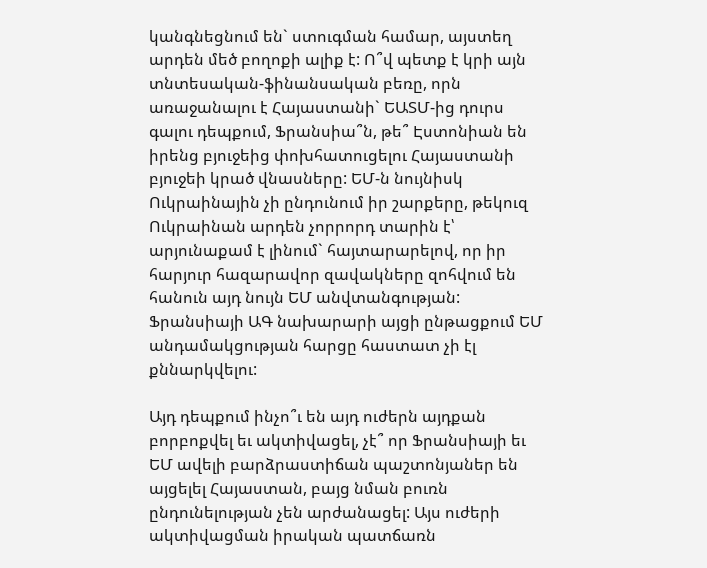կանգնեցնում են` ստուգման համար, այստեղ արդեն մեծ բողոքի ալիք է: Ո՞վ պետք է կրի այն տնտեսական-ֆինանսական բեռը, որն առաջանալու է Հայաստանի` ԵԱՏՄ-ից դուրս գալու դեպքում, Ֆրանսիա՞ն, թե՞ Էստոնիան են իրենց բյուջեից փոխհատուցելու Հայաստանի բյուջեի կրած վնասները: ԵՄ-ն նույնիսկ Ուկրաինային չի ընդունում իր շարքերը, թեկուզ Ուկրաինան արդեն չորրորդ տարին է՝ արյունաքամ է լինում` հայտարարելով, որ իր հարյուր հազարավոր զավակները զոհվում են հանուն այդ նույն ԵՄ անվտանգության: Ֆրանսիայի ԱԳ նախարարի այցի ընթացքում ԵՄ անդամակցության հարցը հաստատ չի էլ քննարկվելու:

Այդ դեպքում ինչո՞ւ են այդ ուժերն այդքան բորբոքվել եւ ակտիվացել, չէ՞ որ Ֆրանսիայի եւ ԵՄ ավելի բարձրաստիճան պաշտոնյաներ են այցելել Հայաստան, բայց նման բուռն ընդունելության չեն արժանացել: Այս ուժերի ակտիվացման իրական պատճառն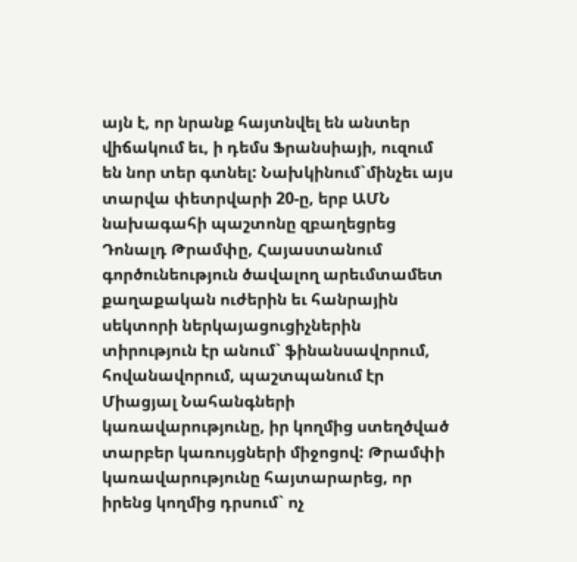այն է, որ նրանք հայտնվել են անտեր վիճակում եւ, ի դեմս Ֆրանսիայի, ուզում են նոր տեր գտնել: Նախկինում`մինչեւ այս տարվա փետրվարի 20-ը, երբ ԱՄՆ նախագահի պաշտոնը զբաղեցրեց Դոնալդ Թրամփը, Հայաստանում գործունեություն ծավալող արեւմտամետ քաղաքական ուժերին եւ հանրային սեկտորի ներկայացուցիչներին տիրություն էր անում` ֆինանսավորում, հովանավորում, պաշտպանում էր Միացյալ Նահանգների կառավարությունը, իր կողմից ստեղծված տարբեր կառույցների միջոցով: Թրամփի կառավարությունը հայտարարեց, որ իրենց կողմից դրսում` ոչ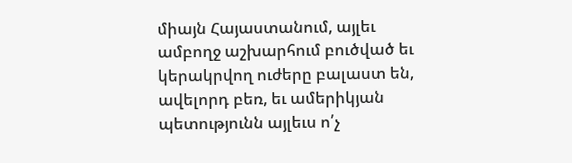միայն Հայաստանում, այլեւ ամբողջ աշխարհում բուծված եւ կերակրվող ուժերը բալաստ են, ավելորդ բեռ, եւ ամերիկյան պետությունն այլեւս ո՛չ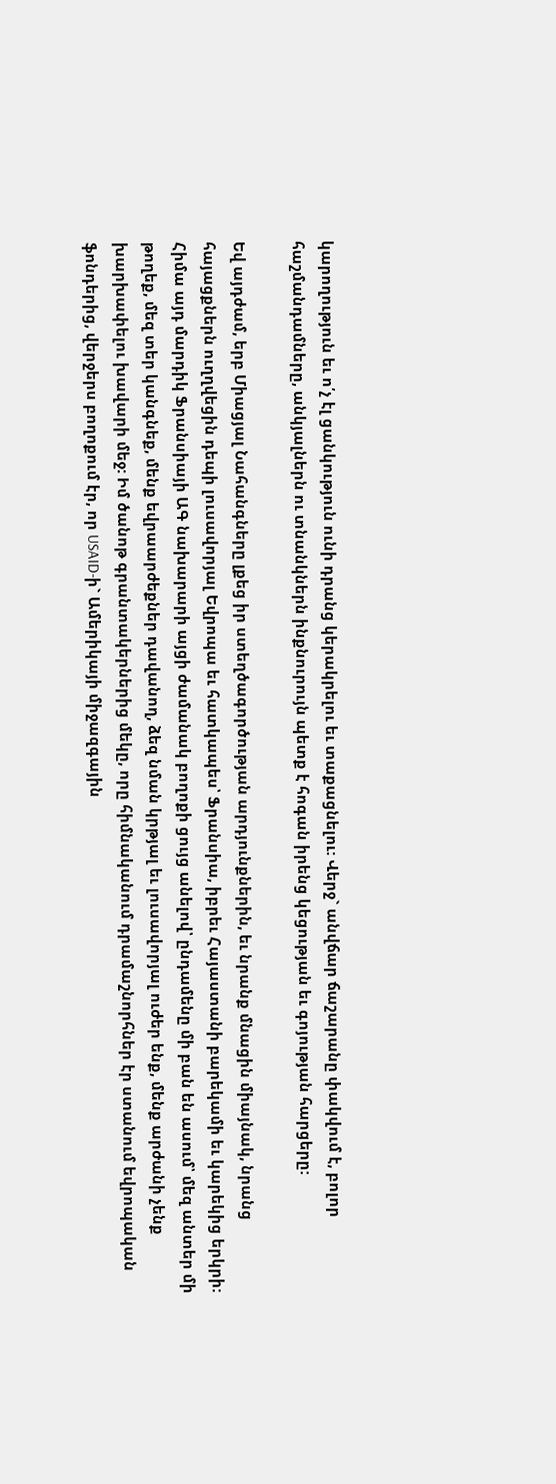կարողություն եւ ո՛չ էլ ցանկություն ունի դրանց կերակրելու եւ տաքացնելու: Վերջ` անվճար ճաշարանը փակվում է, բոլոր հաշմանդամները, անկյալներն ու տնանկներն ինքնուրույն պետք է հոգան իրենց կեցության եւ գոյության հարցերը:

Եվ այդժամ, երբ Միացյալ Նահանգները լքեց իր ստեղծագործության արդյունքներին, եւ նրանք մնացին միայնակ, նրանց հայացքներն ուղղվեցին դեպի լուսավորյալ Եվրոպա եւ հատկապես՝ Ֆրանսիա, իբրեւ Հայաստանի բարեկամի եւ կարեկից երկրի: Հիմա այդ մարդիկ Ֆրանսիայի ԱԳ նախարարի այցի ժամանակ բողոքի ցույց անելով՝ ընդամենը մի բան են ասում՝ մեզ անտեր մի թողեք, մեզ տեր կանգնեք, մենք եվրաարժեքներ դավանող, ձեզ նման կրթյալ եւ լուսավորյալ ուժեր ենք, մենք արժանի չենք խարխափելու խավարի մեջ: Իմ ծանոթ գրանտակերներից մեկը, որը հիմնականում դրամաշնորհներ էր ստանում եվրոպական ֆոնդերից, վերջերս բողոքում էր, որ USAID-ի` Ամերիկայի միջազգային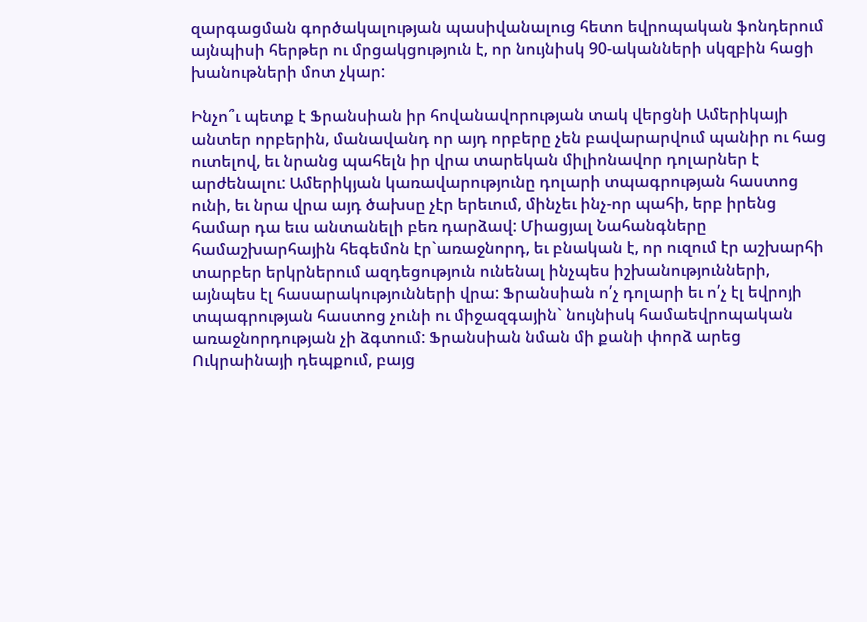զարգացման գործակալության պասիվանալուց հետո եվրոպական ֆոնդերում այնպիսի հերթեր ու մրցակցություն է, որ նույնիսկ 90-ականների սկզբին հացի խանութների մոտ չկար:

Ինչո՞ւ պետք է Ֆրանսիան իր հովանավորության տակ վերցնի Ամերիկայի անտեր որբերին, մանավանդ որ այդ որբերը չեն բավարարվում պանիր ու հաց ուտելով, եւ նրանց պահելն իր վրա տարեկան միլիոնավոր դոլարներ է արժենալու: Ամերիկյան կառավարությունը դոլարի տպագրության հաստոց ունի, եւ նրա վրա այդ ծախսը չէր երեւում, մինչեւ ինչ-որ պահի, երբ իրենց համար դա եւս անտանելի բեռ դարձավ: Միացյալ Նահանգները համաշխարհային հեգեմոն էր`առաջնորդ, եւ բնական է, որ ուզում էր աշխարհի տարբեր երկրներում ազդեցություն ունենալ ինչպես իշխանությունների, այնպես էլ հասարակությունների վրա: Ֆրանսիան ո՛չ դոլարի եւ ո՛չ էլ եվրոյի տպագրության հաստոց չունի ու միջազգային` նույնիսկ համաեվրոպական առաջնորդության չի ձգտում: Ֆրանսիան նման մի քանի փորձ արեց Ուկրաինայի դեպքում, բայց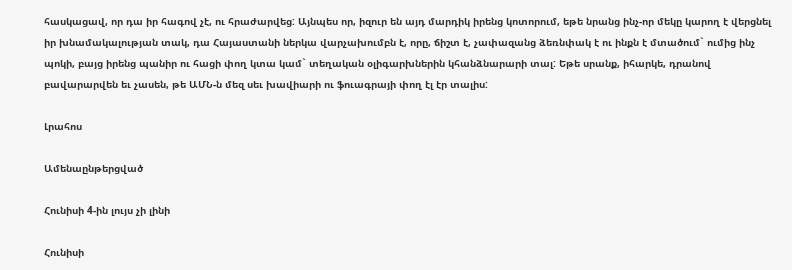հասկացավ, որ դա իր հագով չէ, ու հրաժարվեց: Այնպես որ, իզուր են այդ մարդիկ իրենց կոտորում, եթե նրանց ինչ-որ մեկը կարող է վերցնել իր խնամակալության տակ, դա Հայաստանի ներկա վարչախումբն է, որը, ճիշտ է, չափազանց ձեռնփակ է ու ինքն է մտածում` ումից ինչ պոկի, բայց իրենց պանիր ու հացի փող կտա կամ` տեղական օլիգարխներին կհանձնարարի տալ: Եթե սրանք, իհարկե, դրանով բավարարվեն եւ չասեն, թե ԱՄՆ-ն մեզ սեւ խավիարի ու ֆուագրայի փող էլ էր տալիս:

Լրահոս

Ամենաընթերցված

Հունիսի 4-ին լույս չի լինի

Հունիսի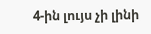4-ին լույս չի լինի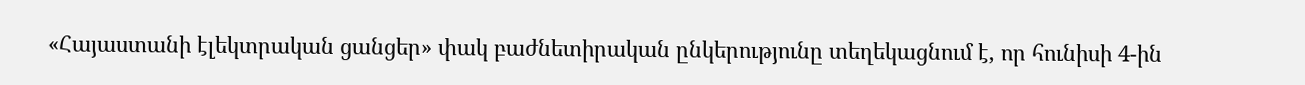«Հայաստանի էլեկտրական ցանցեր» փակ բաժնետիրական ընկերությունը տեղեկացնում է, որ հունիսի 4-ին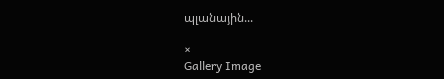պլանային...

×
Gallery Image